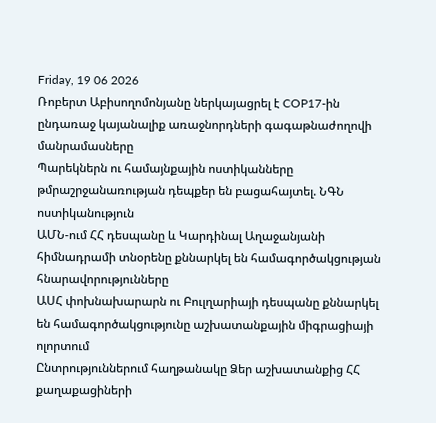Friday, 19 06 2026
Ռոբերտ Աբիսողոմոնյանը ներկայացրել է COP17-ին ընդառաջ կայանալիք առաջնորդների գագաթնաժողովի մանրամասները
Պարեկներն ու համայնքային ոստիկանները թմրաշրջանառության դեպքեր են բացահայտել. ՆԳՆ ոստիկանություն
ԱՄՆ-ում ՀՀ դեսպանը և Կարդինալ Աղաջանյանի հիմնադրամի տնօրենը քննարկել են համագործակցության հնարավորությունները
ԱՍՀ փոխնախարարն ու Բուլղարիայի դեսպանը քննարկել են համագործակցությունը աշխատանքային միգրացիայի ոլորտում
Ընտրություններում հաղթանակը Ձեր աշխատանքից ՀՀ քաղաքացիների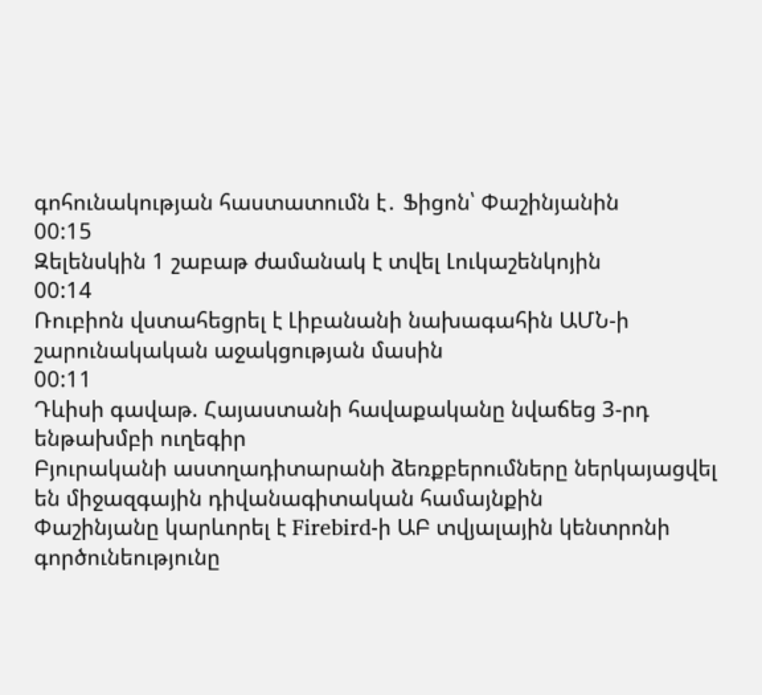գոհունակության հաստատումն է․ Ֆիցոն՝ Փաշինյանին
00:15
Զելենսկին 1 շաբաթ ժամանակ է տվել Լուկաշենկոյին
00:14
Ռուբիոն վստահեցրել է Լիբանանի նախագահին ԱՄՆ-ի շարունակական աջակցության մասին
00:11
Դևիսի գավաթ. Հայաստանի հավաքականը նվաճեց 3-րդ ենթախմբի ուղեգիր
Բյուրականի աստղադիտարանի ձեռքբերումները ներկայացվել են միջազգային դիվանագիտական համայնքին
Փաշինյանը կարևորել է Firebird-ի ԱԲ տվյալային կենտրոնի գործունեությունը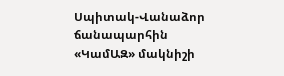Սպիտակ-Վանաձոր ճանապարհին «ԿամԱԶ» մակնիշի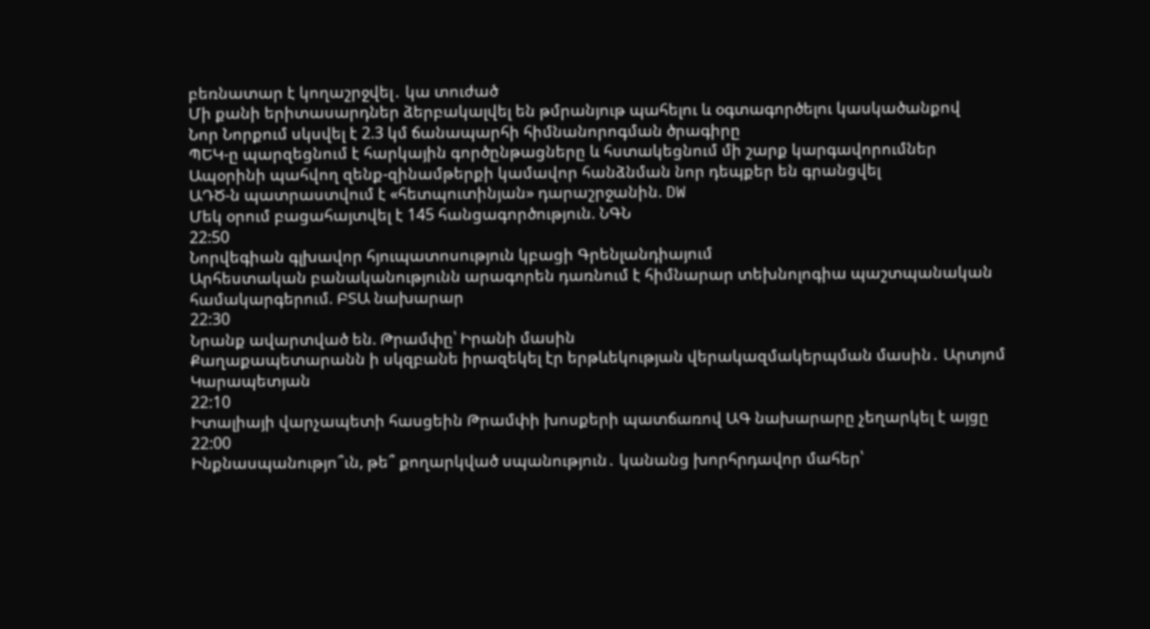բեռնատար է կողաշրջվել․ կա տուժած
Մի քանի երիտասարդներ ձերբակալվել են թմրանյութ պահելու և օգտագործելու կասկածանքով
Նոր Նորքում սկսվել է 2.3 կմ ճանապարհի հիմնանորոգման ծրագիրը
ՊԵԿ-ը պարզեցնում է հարկային գործընթացները և հստակեցնում մի շարք կարգավորումներ
Ապօրինի պահվող զենք-զինամթերքի կամավոր հանձնման նոր դեպքեր են գրանցվել
ԱԴԾ-ն պատրաստվում է «հետպուտինյան» դարաշրջանին. DW
Մեկ օրում բացահայտվել է 145 հանցագործություն. ՆԳՆ
22:50
Նորվեգիան գլխավոր հյուպատոսություն կբացի Գրենլանդիայում
Արհեստական բանականությունն արագորեն դառնում է հիմնարար տեխնոլոգիա պաշտպանական համակարգերում. ԲՏԱ նախարար
22:30
Նրանք ավարտված են. Թրամփը՝ Իրանի մասին
Քաղաքապետարանն ի սկզբանե իրազեկել էր երթևեկության վերակազմակերպման մասին․ Արտյոմ Կարապետյան
22:10
Իտալիայի վարչապետի հասցեին Թրամփի խոսքերի պատճառով ԱԳ նախարարը չեղարկել է այցը
22:00
Ինքնասպանությո՞ւն, թե՞ քողարկված սպանություն․ կանանց խորհրդավոր մահեր՝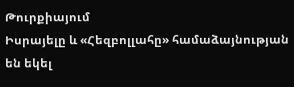Թուրքիայում
Իսրայելը և «Հեզբոլլահը» համաձայնության են եկել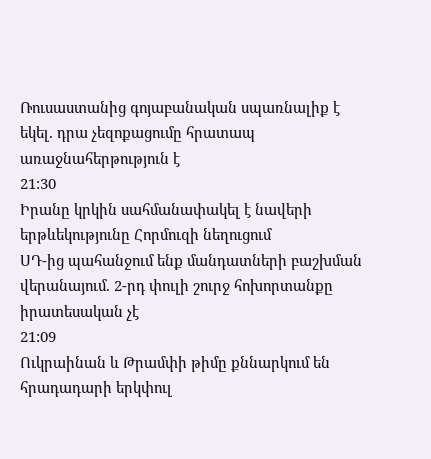Ռուսաստանից գոյաբանական սպառնալիք է եկել. դրա չեզոքացումը հրատապ առաջնահերթություն է
21:30
Իրանը կրկին սահմանափակել է նավերի երթևեկությունը Հորմուզի նեղուցում
ՍԴ-ից պահանջում ենք մանդատների բաշխման վերանայում. 2-րդ փուլի շուրջ հոխորտանքը իրատեսական չէ
21:09
Ուկրաինան և Թրամփի թիմը քննարկում են հրադադարի երկփուլ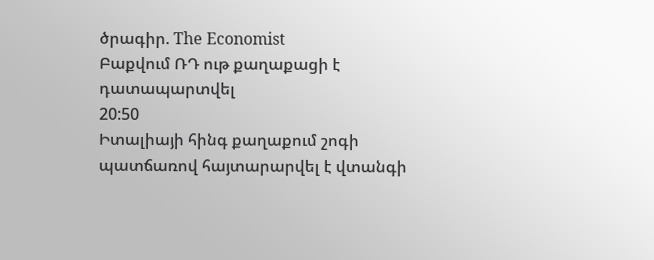ծրագիր. The Economist
Բաքվում ՌԴ ութ քաղաքացի է դատապարտվել
20:50
Իտալիայի հինգ քաղաքում շոգի պատճառով հայտարարվել է վտանգի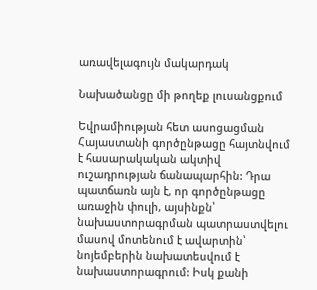առավելագույն մակարդակ

Նախածանցը մի թողեք լուսանցքում

Եվրամիության հետ ասոցացման Հայաստանի գործընթացը հայտնվում է հասարակական ակտիվ ուշադրության ճանապարհին: Դրա պատճառն այն է, որ գործընթացը առաջին փուլի, այսինքն՝ նախաստորագրման պատրաստվելու մասով մոտենում է ավարտին՝ նոյեմբերին նախատեսվում է նախաստորագրում: Իսկ քանի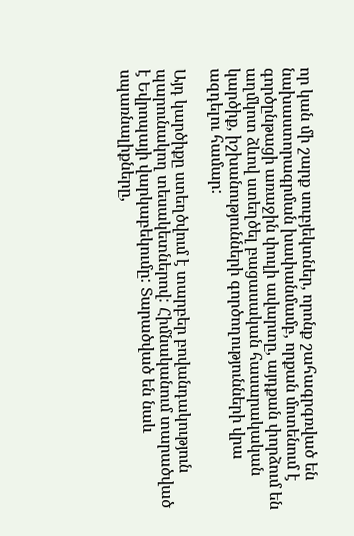որ կան մի շարք սուբյեկտներ, որոնք շահագրգռված են նախաստորագրման խափանմամբ, որքան մոտենում է գործընթացի առաջին փուլի ավարտը, այդքան փորձում են աղմկոտ ձևով ստեղծել բացասական հասարակական կարծիք, իշխանությունների գործողությունների վրա ազդելու համար:

Այդ կարծիքը ստեղծվում է տարբեր բովանդակություն պարունակող տեսակետներով: Հիմնականում տարածված է Եվրոպայի վարկաբեկումը: Տարածված են նաև սպառնալիքները,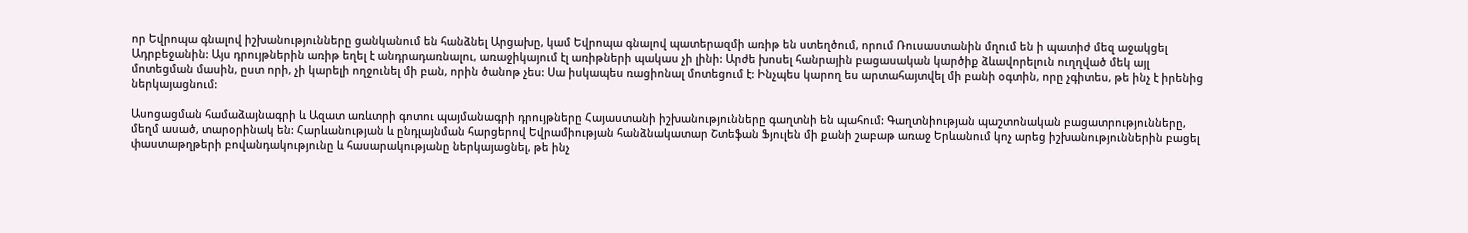որ Եվրոպա գնալով իշխանությունները ցանկանում են հանձնել Արցախը, կամ Եվրոպա գնալով պատերազմի առիթ են ստեղծում, որում Ռուսաստանին մղում են ի պատիժ մեզ աջակցել Ադրբեջանին: Այս դրույթներին առիթ եղել է անդրադառնալու, առաջիկայում էլ առիթների պակաս չի լինի: Արժե խոսել հանրային բացասական կարծիք ձևավորելուն ուղղված մեկ այլ մոտեցման մասին, ըստ որի, չի կարելի ողջունել մի բան, որին ծանոթ չես: Սա իսկապես ռացիոնալ մոտեցում է: Ինչպես կարող ես արտահայտվել մի բանի օգտին, որը չգիտես, թե ինչ է իրենից ներկայացնում:

Ասոցացման համաձայնագրի և Ազատ առևտրի գոտու պայմանագրի դրույթները Հայաստանի իշխանությունները գաղտնի են պահում: Գաղտնիության պաշտոնական բացատրությունները, մեղմ ասած, տարօրինակ են: Հարևանության և ընդլայնման հարցերով Եվրամիության հանձնակատար Շտեֆան Ֆյուլեն մի քանի շաբաթ առաջ Երևանում կոչ արեց իշխանություններին բացել փաստաթղթերի բովանդակությունը և հասարակությանը ներկայացնել, թե ինչ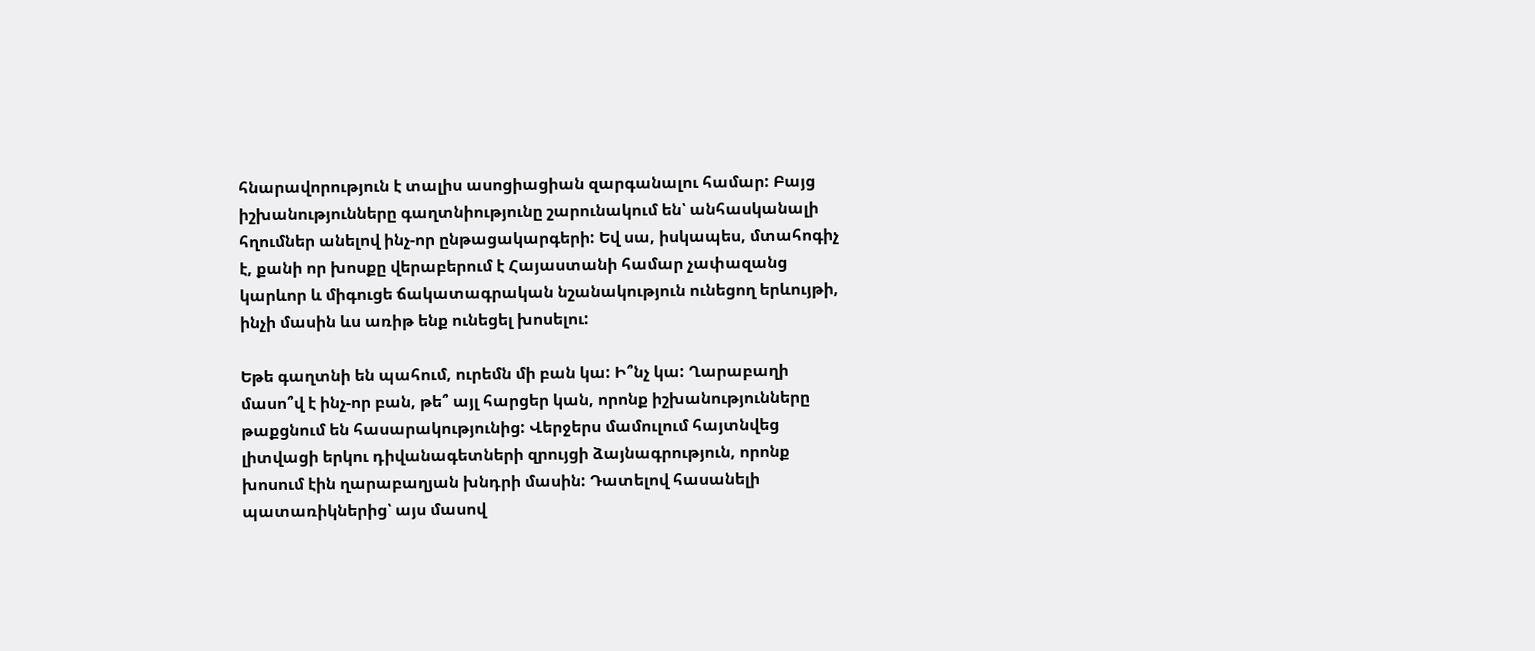հնարավորություն է տալիս ասոցիացիան զարգանալու համար: Բայց իշխանությունները գաղտնիությունը շարունակում են՝ անհասկանալի հղումներ անելով ինչ-որ ընթացակարգերի: Եվ սա, իսկապես, մտահոգիչ է, քանի որ խոսքը վերաբերում է Հայաստանի համար չափազանց կարևոր և միգուցե ճակատագրական նշանակություն ունեցող երևույթի, ինչի մասին ևս առիթ ենք ունեցել խոսելու:

Եթե գաղտնի են պահում, ուրեմն մի բան կա: Ի՞նչ կա: Ղարաբաղի մասո՞վ է ինչ-որ բան, թե՞ այլ հարցեր կան, որոնք իշխանությունները թաքցնում են հասարակությունից: Վերջերս մամուլում հայտնվեց լիտվացի երկու դիվանագետների զրույցի ձայնագրություն, որոնք խոսում էին ղարաբաղյան խնդրի մասին: Դատելով հասանելի պատառիկներից՝ այս մասով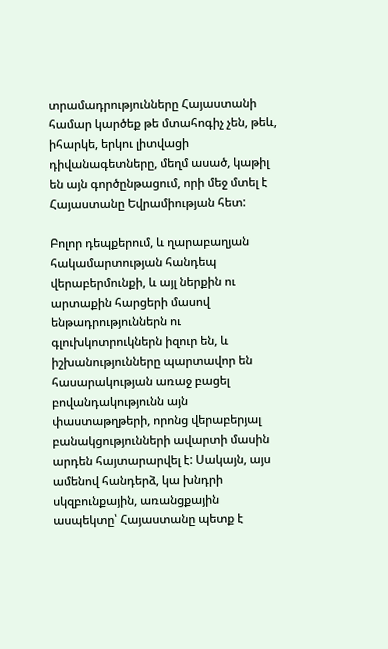տրամադրությունները Հայաստանի համար կարծեք թե մտահոգիչ չեն, թեև, իհարկե, երկու լիտվացի դիվանագետները, մեղմ ասած, կաթիլ են այն գործընթացում, որի մեջ մտել է Հայաստանը Եվրամիության հետ:

Բոլոր դեպքերում, և ղարաբաղյան հակամարտության հանդեպ վերաբերմունքի, և այլ ներքին ու արտաքին հարցերի մասով ենթադրություններն ու գլուխկոտրուկներն իզուր են, և իշխանությունները պարտավոր են հասարակության առաջ բացել բովանդակությունն այն փաստաթղթերի, որոնց վերաբերյալ բանակցությունների ավարտի մասին արդեն հայտարարվել է: Սակայն, այս ամենով հանդերձ, կա խնդրի սկզբունքային, առանցքային ասպեկտը՝ Հայաստանը պետք է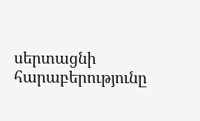սերտացնի հարաբերությունը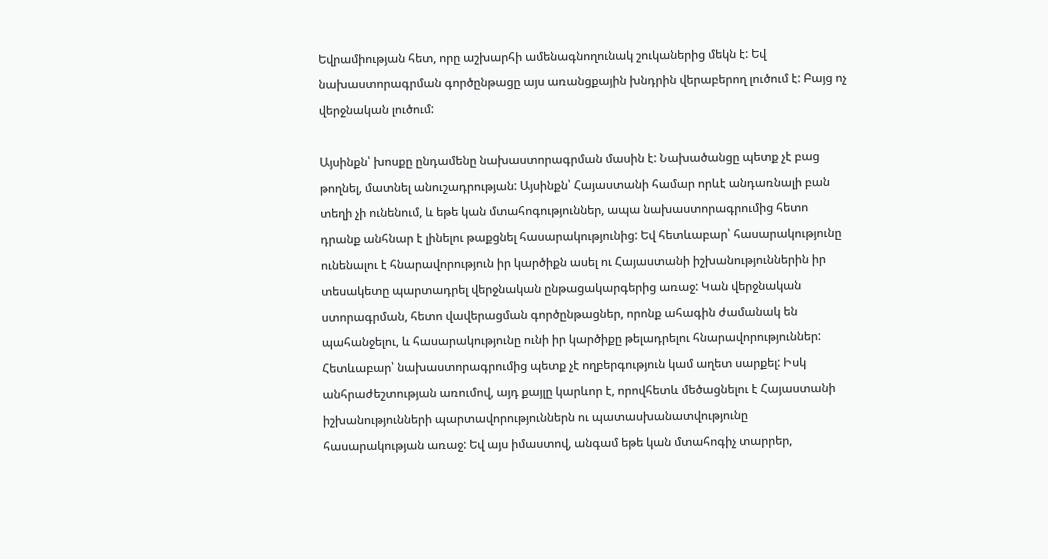Եվրամիության հետ, որը աշխարհի ամենագնողունակ շուկաներից մեկն է: Եվ նախաստորագրման գործընթացը այս առանցքային խնդրին վերաբերող լուծում է: Բայց ոչ վերջնական լուծում:

Այսինքն՝ խոսքը ընդամենը նախաստորագրման մասին է: Նախածանցը պետք չէ բաց թողնել, մատնել անուշադրության: Այսինքն՝ Հայաստանի համար որևէ անդառնալի բան տեղի չի ունենում, և եթե կան մտահոգություններ, ապա նախաստորագրումից հետո դրանք անհնար է լինելու թաքցնել հասարակությունից: Եվ հետևաբար՝ հասարակությունը ունենալու է հնարավորություն իր կարծիքն ասել ու Հայաստանի իշխանություններին իր տեսակետը պարտադրել վերջնական ընթացակարգերից առաջ: Կան վերջնական ստորագրման, հետո վավերացման գործընթացներ, որոնք ահագին ժամանակ են պահանջելու, և հասարակությունը ունի իր կարծիքը թելադրելու հնարավորություններ: Հետևաբար՝ նախաստորագրումից պետք չէ ողբերգություն կամ աղետ սարքել: Իսկ անհրաժեշտության առումով, այդ քայլը կարևոր է, որովհետև մեծացնելու է Հայաստանի իշխանությունների պարտավորություններն ու պատասխանատվությունը հասարակության առաջ: Եվ այս իմաստով, անգամ եթե կան մտահոգիչ տարրեր,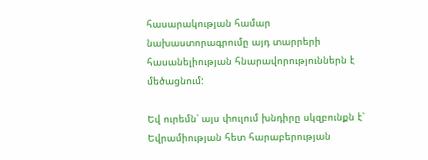հասարակության համար նախաստորագրումը այդ տարրերի հասանելիության հնարավորություններն է մեծացնում:

Եվ ուրեմն՝ այս փուլում խնդիրը սկզբունքն է՝ Եվրամիության հետ հարաբերության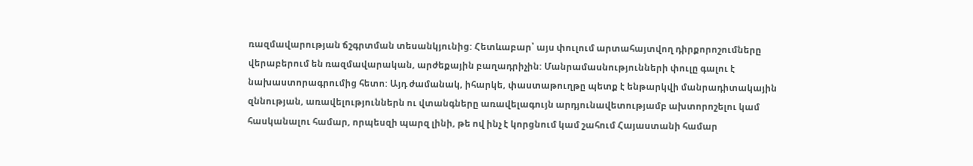ռազմավարության ճշգրտման տեսանկյունից: Հետևաբար՝ այս փուլում արտահայտվող դիրքորոշումները վերաբերում են ռազմավարական, արժեքային բաղադրիչին: Մանրամասնությունների փուլը գալու է նախաստորագրումից հետո: Այդ ժամանակ, իհարկե, փաստաթուղթը պետք է ենթարկվի մանրադիտակային զննության, առավելություններն ու վտանգները առավելագույն արդյունավետությամբ ախտորոշելու կամ հասկանալու համար, որպեսզի պարզ լինի, թե ով ինչ է կորցնում կամ շահում Հայաստանի համար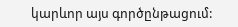կարևոր այս գործընթացում: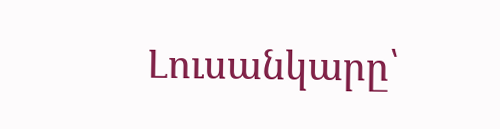Լուսանկարը՝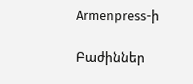Armenpress-ի

Բաժիններ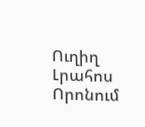Ուղիղ
Լրահոս
Որոնում